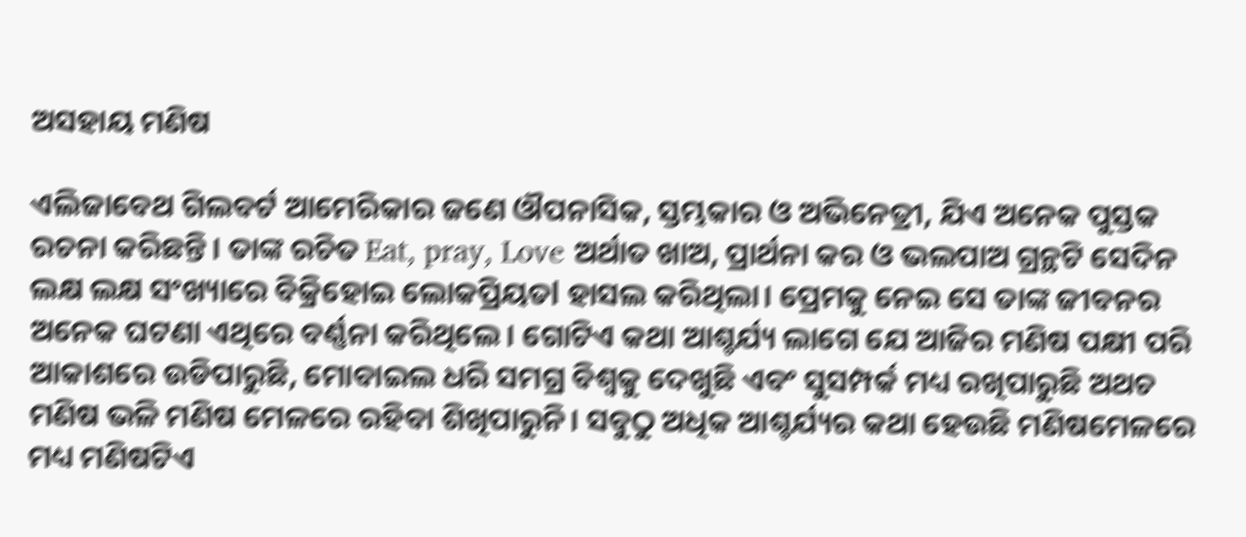ଅସହାୟ ମଣିଷ

ଏଲିଜାବେଥ ଗିଲବର୍ଟ ଆମେରିକାର ଜଣେ ଔପନାସିକ, ସ୍ତମ୍ଭକାର ଓ ଅଭିନେତ୍ରୀ, ଯିଏ ଅନେକ ପୁସ୍ତକ ରଚନା କରିଛନ୍ତି। ତାଙ୍କ ରଚିତ Eat, pray, Love ଅର୍ଥାତ ଖାଅ, ପ୍ରାର୍ଥନା କର ଓ ଭଲପାଅ ଗ୍ରନ୍ଥଟି ସେଦିନ ଲକ୍ଷ ଲକ୍ଷ ସଂଖ୍ୟାରେ ବିକ୍ରିହୋଇ ଲୋକପ୍ରିୟତl ହାସଲ କରିଥିଲା। ପ୍ରେମକୁ ନେଇ ସେ ତାଙ୍କ ଜୀବନର ଅନେକ ଘଟଣା ଏଥିରେ ବର୍ଣ୍ଣନା କରିଥିଲେ। ଗୋଟିଏ କଥା ଆଶ୍ଚର୍ଯ୍ୟ ଲାଗେ ଯେ ଆଜିର ମଣିଷ ପକ୍ଷୀ ପରି ଆକାଶରେ ଉଡିପାରୁଛି, ମୋବାଇଲ ଧରି ସମଗ୍ର ବିଶ୍ବକୁ ଦେଖୁଛି ଏବଂ ସୁସମ୍ପର୍କ ମଧ୍ୟ ରଖିପାରୁଛି ଅଥଚ ମଣିଷ ଭଳି ମଣିଷ ମେଳରେ ରହିବା ଶିଖିପାରୁନି। ସବୁଠୁ ଅଧିକ ଆଶ୍ଚର୍ଯ୍ୟର କଥା ହେଉଛି ମଣିଷମେଳରେ ମଧ୍ୟ ମଣିଷଟିଏ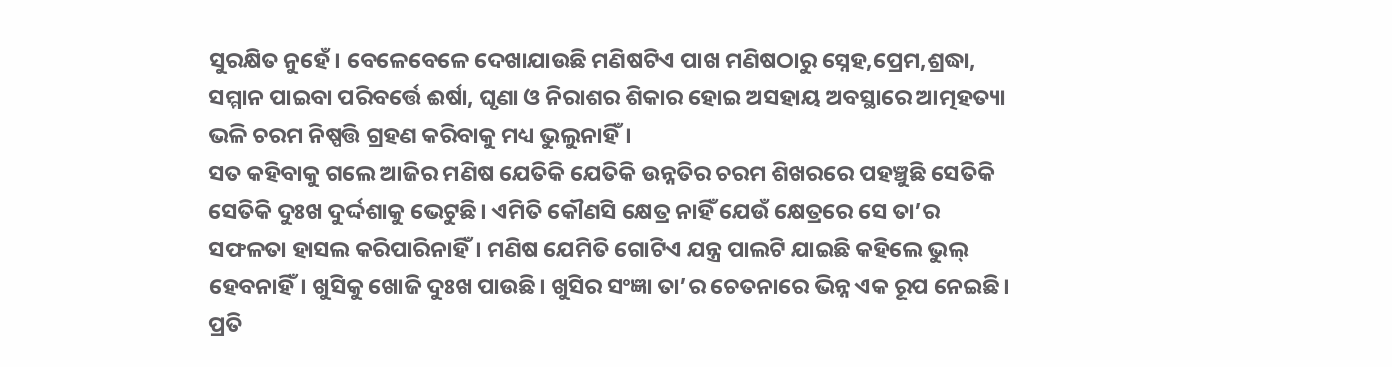ସୁରକ୍ଷିତ ନୁହେଁ। ବେଳେବେଳେ ଦେଖାଯାଉଛି ମଣିଷଟିଏ ପାଖ ମଣିଷଠାରୁ ସ୍ନେହ,ପ୍ରେମ,ଶ୍ରଦ୍ଧା, ସମ୍ମାନ ପାଇବା ପରିବର୍ତ୍ତେ ଈର୍ଷା, ଘୃଣା ଓ ନିରାଶର ଶିକାର ହୋଇ ଅସହାୟ ଅବସ୍ଥାରେ ଆତ୍ମହତ୍ୟା ଭଳି ଚରମ ନିଷ୍ପତ୍ତି ଗ୍ରହଣ କରିବାକୁ ମଧ୍ୟ ଭୁଲୁନାହିଁ।
ସତ କହିବାକୁ ଗଲେ ଆଜିର ମଣିଷ ଯେତିକି ଯେତିକି ଉନ୍ନତିର ଚରମ ଶିଖରରେ ପହଞ୍ଚୁଛି ସେତିକି ସେତିକି ଦୁଃଖ ଦୁର୍ଦ୍ଦଶାକୁ ଭେଟୁଛି। ଏମିତି କୌଣସି କ୍ଷେତ୍ର ନାହିଁ ଯେଉଁ କ୍ଷେତ୍ରରେ ସେ ତା’ର ସଫଳତା ହାସଲ କରିପାରିନାହିଁ। ମଣିଷ ଯେମିତି ଗୋଟିଏ ଯନ୍ତ୍ର ପାଲଟି ଯାଇଛି କହିଲେ ଭୁଲ୍‌ ହେବନାହିଁ। ଖୁସିକୁ ଖୋଜି ଦୁଃଖ ପାଉଛି। ଖୁସିର ସଂଜ୍ଞା ତା’ର ଚେତନାରେ ଭିନ୍ନ ଏକ ରୂପ ନେଇଛି। ପ୍ରତି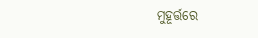ମୁହୂର୍ତ୍ତରେ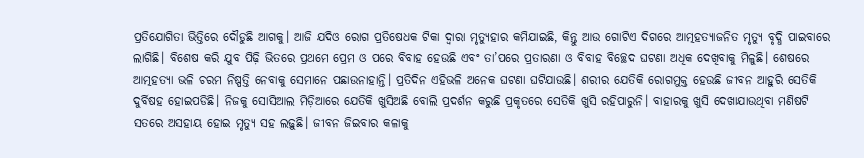ପ୍ରତିଯୋଗିତା ଭିତ୍ତିରେ ଦୌଡୁଛି ଆଗକୁ। ଆଜି ଯଦିଓ ରୋଗ ପ୍ରତିଷେଧକ ଟିକା ଦ୍ୱାରା ମୃତ୍ୟୁହାର କମିଯାଇଛି, କିନ୍ତୁ ଆଉ ଗୋଟିଏ ଦିଗରେ ଆତ୍ମହତ୍ୟାଜନିତ ମୃତ୍ୟୁ ବୃଦ୍ଧି ପାଇବାରେ ଲାଗିଛି। ବିଶେଷ କରି ଯୁବ ପିଢ଼ି ଭିତରେ ପ୍ରଥମେ ପ୍ରେମ ଓ ପରେ ବିବାହ ହେଉଛି ଏବଂ ତା’ପରେ ପ୍ରତାରଣା ଓ ବିବାହ ବିଚ୍ଛେଦ ଘଟଣା ଅଧିକ ଦେଖିବାକୁ ମିଳୁଛି। ଶେଷରେ ଆତ୍ମହତ୍ୟା ଭଳି ଚରମ ନିଷ୍ପତ୍ତି ନେବାକୁ ସେମାନେ ପଛାଉନାହାନ୍ତି। ପ୍ରତିଦିନ ଏହିଭଳି ଅନେକ ଘଟଣା ଘଟିଯାଉଛି। ଶରୀର ଯେତିକି ରୋଗମୁକ୍ତ ହେଉଛି ଜୀବନ ଆହୁରି ସେତିକି ଦୁର୍ବିଷହ ହୋଇପଡିଛି। ନିଜକୁ ସୋସିଆଲ ମିଡ଼ିଆରେ ଯେତିକି ଖୁସିଅଛି ବୋଲି ପ୍ରଦର୍ଶନ କରୁଛି ପ୍ରକୃତରେ ସେତିକି ଖୁସି ରହିପାରୁନି। ବାହାରକୁ ଖୁସି ଦେଖାଯାଉଥିବା ମଣିଷଟି ସତରେ ଅସହାୟ ହୋଇ ମୃତ୍ୟୁ ସହ ଲଢ଼ୁଛି। ଜୀବନ ଜିଇବାର କଳାକୁ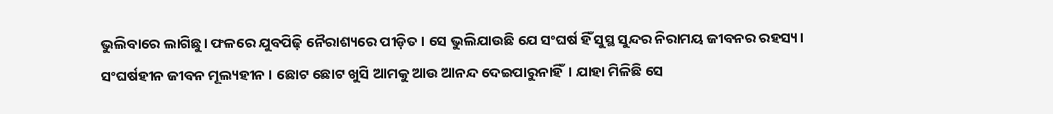ଭୁଲିବାରେ ଲାଗିଛୁ। ଫଳରେ ଯୁବପିଢ଼ି ନୈରାଶ୍ୟରେ ପୀଡ଼ିତ। ସେ ଭୁଲିଯାଉଛି ଯେ ସଂଘର୍ଷ ହିଁ ସୁସ୍ଥ ସୁନ୍ଦର ନିରାମୟ ଜୀବନର ରହସ୍ୟ। ସଂଘର୍ଷହୀନ ଜୀବନ ମୂଲ୍ୟହୀନ । ଛୋଟ ଛୋଟ ଖୁସି ଆମକୁ ଆଉ ଆନନ୍ଦ ଦେଇପାରୁନାହିଁ। ଯାହା ମିଳିଛି ସେ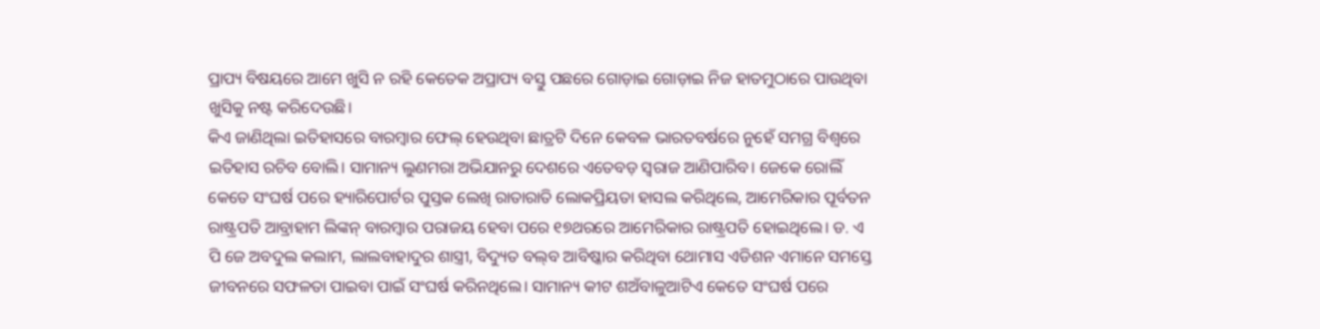ପ୍ରାପ୍ୟ ବିଷୟରେ ଆମେ ଖୁସି ନ ରହି କେତେକ ଅପ୍ରାପ୍ୟ ବସ୍ତୁ ପଛରେ ଗୋଡ଼ାଇ ଗୋଡ଼ାଇ ନିଜ ହାତମୁଠାରେ ପାଉଥିବା ଖୁସିକୁ ନଷ୍ଟ କରିଦେଉଛି।
କିଏ ଜାଣିଥିଲା ଇତିହାସରେ ବାରମ୍ବାର ଫେଲ୍‌ ହେଉଥିବା ଛାତ୍ରଟି ଦିନେ କେବଳ ଭାରତବର୍ଷରେ ନୁହେଁ ସମଗ୍ର ବିଶ୍ୱରେ ଇତିହାସ ରଚିବ ବୋଲି। ସାମାନ୍ୟ ଲୁଣମରା ଅଭିଯାନରୁ ଦେଶରେ ଏତେବଡ଼ ସ୍ବରାଜ ଆଣିପାରିବ। ଜେକେ ରୋଲିଁ କେତେ ସଂଘର୍ଷ ପରେ ହ୍ୟାରିପୋର୍ଟର ପୁସ୍ତକ ଲେଖି ରାତାରାତି ଲୋକପ୍ରିୟତା ହାସଲ କରିଥିଲେ, ଆମେରିକାର ପୂର୍ବତନ ରାଷ୍ଟ୍ରପତି ଆବ୍ରାହାମ ଲିଙ୍କନ୍‌ ବାରମ୍ବାର ପରାଜୟ ହେବା ପରେ ୧୭ଥରରେ ଆମେରିକାର ରାଷ୍ଟ୍ରପତି ହୋଇଥିଲେ। ଡ. ଏ ପି ଜେ ଅବଦୁଲ କଲାମ, ଲାଲବାହାଦୁର ଶାସ୍ତ୍ରୀ, ବିଦ୍ୟୁତ ବଲ୍‌ବ ଆବିଷ୍କାର କରିଥିବା ଥୋମାସ ଏଡିଶନ ଏମାନେ ସମସ୍ତେ ଜୀବନରେ ସଫଳତା ପାଇବା ପାଇଁ ସଂଘର୍ଷ କରିନଥିଲେ। ସାମାନ୍ୟ କୀଟ ଶଅଁବାଳୁଆଟିଏ କେତେ ସଂଘର୍ଷ ପରେ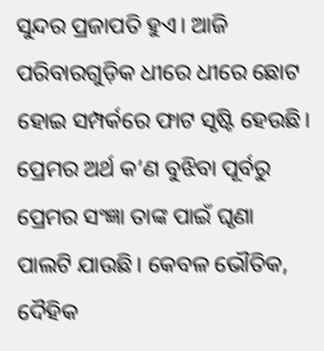ସୁନ୍ଦର ପ୍ରଜାପତି ହୁଏ। ଆଜି ପରିବାରଗୁଡ଼ିକ ଧୀରେ ଧୀରେ ଛୋଟ ହୋଇ ସମ୍ପର୍କରେ ଫାଟ ସୃଷ୍ଟି ହେଉଛି। ପ୍ରେମର ଅର୍ଥ କ’ଣ ବୁଝିବା ପୂର୍ବରୁ ପ୍ରେମର ସଂଜ୍ଞା ତାଙ୍କ ପାଇଁ ଘୃଣା ପାଲଟି ଯାଉଛି। କେବଳ ଭୌତିକ, ଦୈହିକ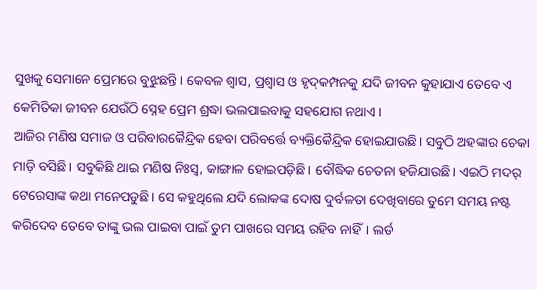ସୁଖକୁ ସେମାନେ ପ୍ରେମରେ ବୁଝୁଛନ୍ତି। କେବଳ ଶ୍ୱାସ, ପ୍ରଶ୍ୱାସ ଓ ହୃଦ୍‌କମ୍ପନକୁ ଯଦି ଜୀବନ କୁହାଯାଏ ତେବେ ଏ କେମିତିକା ଜୀବନ ଯେଉଁଠି ସ୍ନେହ ପ୍ରେମ ଶ୍ରଦ୍ଧା ଭଲପାଇବାକୁ ସହଯୋଗ ନଥାଏ।
ଆଜିର ମଣିଷ ସମାଜ ଓ ପରିବାରକୈନ୍ଦ୍ରିକ ହେବା ପରିବର୍ତ୍ତେ ବ୍ୟକ୍ତିକୈନ୍ଦ୍ରିକ ହୋଇଯାଉଛି। ସବୁଠି ଅହଙ୍କାର ଚେକା ମାଡ଼ି ବସିଛି। ସବୁକିଛି ଥାଇ ମଣିଷ ନିଃସ୍ବ, କାଙ୍ଗାଳ ହୋଇପଡ଼ିଛି। ବୌଦ୍ଧିକ ଚେତନା ହଜିଯାଉଛି। ଏଇଠି ମଦର୍‌ ଟେରେସାଙ୍କ କଥା ମନେପଡୁଛି। ସେ କହୁଥିଲେ ଯଦି ଲୋକଙ୍କ ଦୋଷ ଦୁର୍ବଳତା ଦେଖିବାରେ ତୁମେ ସମୟ ନଷ୍ଟ କରିଦେବ ତେବେ ତାଙ୍କୁ ଭଲ ପାଇବା ପାଇଁ ତୁମ ପାଖରେ ସମୟ ରହିବ ନାହିଁ। ଲର୍ଡ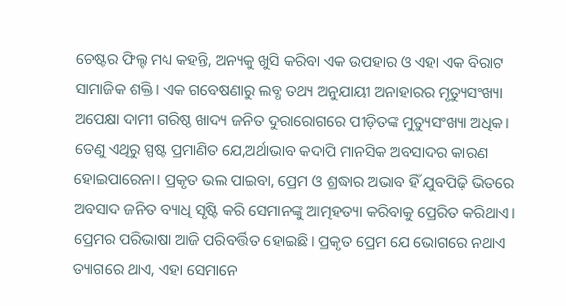ଚେଷ୍ଟର ଫିଲ୍ଟ ମଧ୍ୟ କହନ୍ତି, ଅନ୍ୟକୁ ଖୁସି କରିବା ଏକ ଉପହାର ଓ ଏହା ଏକ ବିରାଟ ସାମାଜିକ ଶକ୍ତି। ଏକ ଗବେଷଣାରୁ ଲବ୍ଧ ତଥ୍ୟ ଅନୁଯାୟୀ ଅନାହାରର ମୃତ୍ୟୁସଂଖ୍ୟା ଅପେକ୍ଷା ଦାମୀ ଗରିଷ୍ଠ ଖାଦ୍ୟ ଜନିତ ଦୁରାରୋଗରେ ପୀଡ଼ିତଙ୍କ ମୁତ୍ୟୁସଂଖ୍ୟା ଅଧିକ। ତେଣୁ ଏଥିରୁ ସ୍ପଷ୍ଟ ପ୍ରମାଣିତ ଯେ,ଅର୍ଥାଭାବ କଦାପି ମାନସିକ ଅବସାଦର କାରଣ ହୋଇପାରେନା। ପ୍ରକୃତ ଭଲ ପାଇବା, ପ୍ରେମ ଓ ଶ୍ରଦ୍ଧାର ଅଭାବ ହିଁ ଯୁବପିଢ଼ି ଭିତରେ ଅବସାଦ ଜନିତ ବ୍ୟାଧି ସୃଷ୍ଟି କରି ସେମାନଙ୍କୁ ଆତ୍ମହତ୍ୟା କରିବାକୁ ପ୍ରେରିତ କରିଥାଏ। ପ୍ରେମର ପରିଭାଷା ଆଜି ପରିବର୍ତ୍ତିତ ହୋଇଛି। ପ୍ରକୃତ ପ୍ରେମ ଯେ ଭୋଗରେ ନଥାଏ ତ୍ୟାଗରେ ଥାଏ, ଏହା ସେମାନେ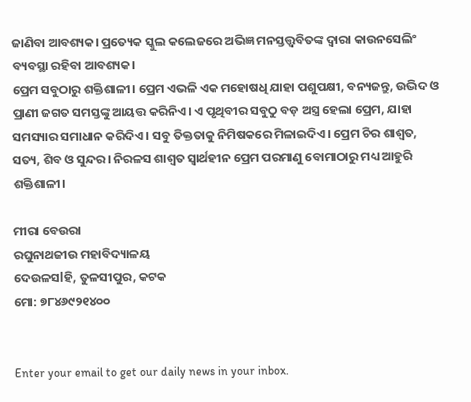ଜାଣିବା ଆବଶ୍ୟକ। ପ୍ରତ୍ୟେକ ସ୍କୁଲ କଲେଜରେ ଅଭିଜ୍ଞ ମନସ୍ତତ୍ତ୍ବବିତଙ୍କ ଦ୍ୱାରା କାଉନସେଲିଂ ବ୍ୟବସ୍ଥା ରହିବା ଆବଶ୍ୟକ।
ପ୍ରେମ ସବୁଠାରୁ ଶକ୍ତିଶାଳୀ। ପ୍ରେମ ଏଭଳି ଏକ ମହୋଷଧି ଯାହା ପଶୁପକ୍ଷୀ, ବନ୍ୟଜନ୍ତୁ, ଉଦ୍ଭିଦ ଓ ପ୍ରାଣୀ ଜଗତ ସମସ୍ତଙ୍କୁ ଆୟତ୍ତ କରିନିଏ। ଏ ପୃଥିବୀର ସବୁଠୁ ବଡ଼ ଅସ୍ତ୍ର ହେଲା ପ୍ରେମ, ଯାହା ସମସ୍ୟାର ସମାଧାନ କରିଦିଏ। ସବୁ ତିକ୍ତତାକୁ ନିମିଷକରେ ମିଳାଇଦିଏ। ପ୍ରେମ ଚିର ଶାଶ୍ୱତ, ସତ୍ୟ, ଶିବ ଓ ସୁନ୍ଦର। ନିରଳସ ଶାଶ୍ୱତ ସ୍ବାର୍ଥହୀନ ପ୍ରେମ ପରମାଣୁ ବୋମାଠାରୁ ମଧ୍ୟ ଆହୁରି ଶକ୍ତିଶାଳୀ।

ମୀରା ବେଉରା
ରଘୁନାଥଜୀଉ ମହାବିଦ୍ୟାଳୟ
ଦେଉଳସlହି, ତୁଳସୀପୁର, କଟକ
ମୋ: ୭୮୪୬୯୨୧୪୦୦


Enter your email to get our daily news in your inbox.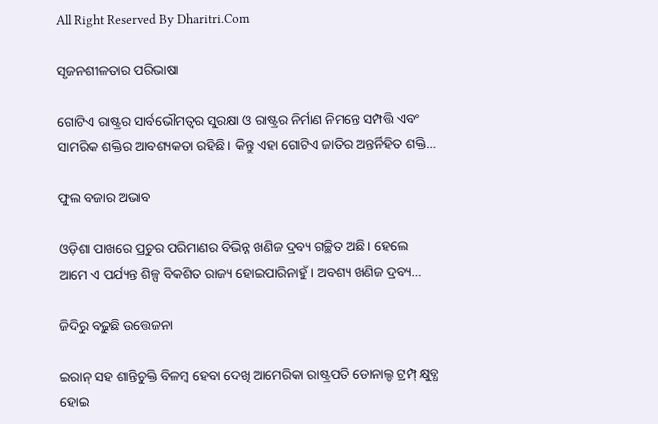All Right Reserved By Dharitri.Com

ସୃଜନଶୀଳତାର ପରିଭାଷା

ଗୋଟିଏ ରାଷ୍ଟ୍ରର ସାର୍ବଭୌମତ୍ୱର ସୁରକ୍ଷା ଓ ରାଷ୍ଟ୍ରର ନିର୍ମାଣ ନିମନ୍ତେ ସମ୍ପତ୍ତି ଏବଂ ସାମରିକ ଶକ୍ତିର ଆବଶ୍ୟକତା ରହିଛି। କିନ୍ତୁ ଏହା ଗୋଟିଏ ଜାତିର ଅନ୍ତର୍ନିହିତ ଶକ୍ତି…

ଫୁଲ ବଜାର ଅଭାବ

ଓଡ଼ିଶା ପାଖରେ ପ୍ରଚୁର ପରିମାଣର ବିଭିନ୍ନ ଖଣିଜ ଦ୍ରବ୍ୟ ଗଚ୍ଛିତ ଅଛି। ହେଲେ ଆମେ ଏ ପର୍ଯ୍ୟନ୍ତ ଶିଳ୍ପ ବିକଶିତ ରାଜ୍ୟ ହୋଇପାରିନାହୁଁ। ଅବଶ୍ୟ ଖଣିଜ ଦ୍ରବ୍ୟ…

ଜିଦିରୁ ବଢ଼ୁଛି ଉତ୍ତେଜନା

ଇରାନ୍‌ ସହ ଶାନ୍ତିଚୁକ୍ତି ବିଳମ୍ବ ହେବା ଦେଖି ଆମେରିକା ରାଷ୍ଟ୍ରପତି ଡୋନାଲ୍ଡ ଟ୍ରମ୍ପ୍‌ କ୍ଷୁବ୍ଧ ହୋଇ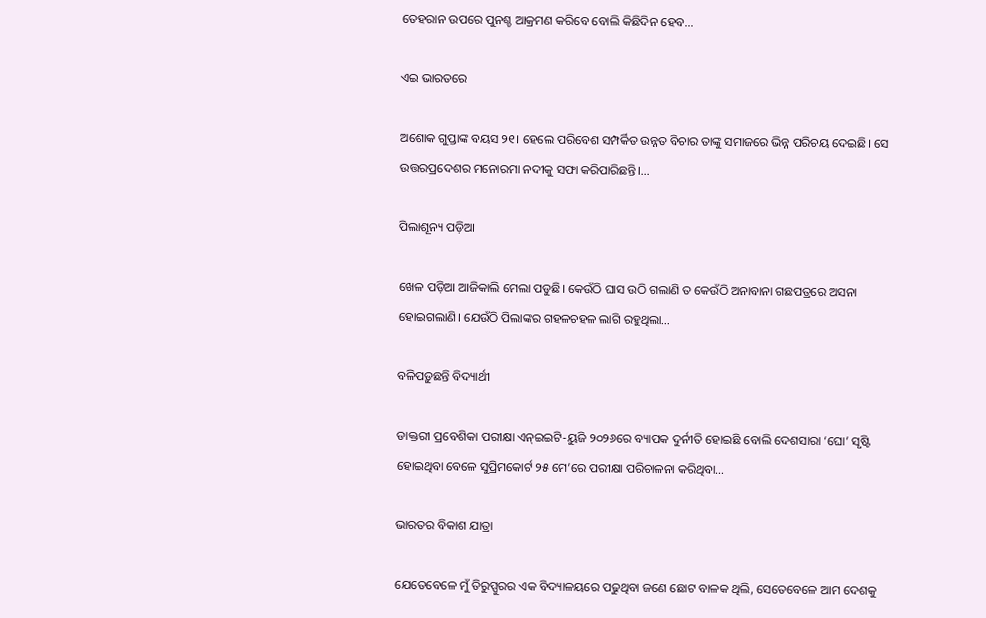ତେହରାନ ଉପରେ ପୁନଶ୍ଚ ଆକ୍ରମଣ କରିବେ ବୋଲି କିଛିଦିନ ହେବ…

ଏଇ ଭାରତରେ

ଅଶୋକ ଗୁପ୍ତାଙ୍କ ବୟସ ୨୧। ହେଲେ ପରିବେଶ ସମ୍ପର୍କିତ ଉନ୍ନତ ବିଚାର ତାଙ୍କୁ ସମାଜରେ ଭିନ୍ନ ପରିଚୟ ଦେଇଛି। ସେ ଉତ୍ତରପ୍ରଦେଶର ମନୋରମା ନଦୀକୁ ସଫା କରିପାରିଛନ୍ତି।…

ପିଲାଶୂନ୍ୟ ପଡ଼ିଆ

ଖେଳ ପଡ଼ିଆ ଆଜିକାଲି ମେଲା ପଡୁଛି। କେଉଁଠି ଘାସ ଉଠି ଗଲାଣି ତ କେଉଁଠି ଅନାବାନା ଗଛପତ୍ରରେ ଅସନା ହୋଇଗଲାଣି। ଯେଉଁଠି ପିଲାଙ୍କର ଗହଳଚହଳ ଲାଗି ରହୁଥିଲା…

ବଳିପଡ଼ୁଛନ୍ତି ବିଦ୍ୟାର୍ଥୀ

ଡାକ୍ତରୀ ପ୍ରବେଶିକା ପରୀକ୍ଷା ଏନ୍‌ଇଇଟି-ୟୁଜି ୨୦୨୬ରେ ବ୍ୟାପକ ଦୁର୍ନୀତି ହୋଇଛି ବୋଲି ଦେଶସାରା ‘ଘୋ’ ସୃଷ୍ଟି ହୋଇଥିବା ବେଳେ ସୁପ୍ରିମକୋର୍ଟ ୨୫ ମେ’ରେ ପରୀକ୍ଷା ପରିଚାଳନା କରିଥିବା…

ଭାରତର ବିକାଶ ଯାତ୍ରା

ଯେତେବେଳେ ମୁଁ ତିରୁପ୍ପୁରର ଏକ ବିଦ୍ୟାଳୟରେ ପଢୁଥିବା ଜଣେ ଛୋଟ ବାଳକ ଥିଲି, ସେତେବେଳେ ଆମ ଦେଶକୁ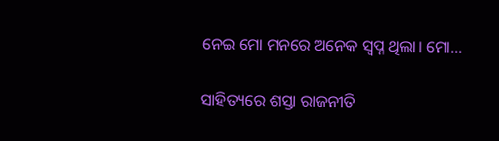ନେଇ ମୋ ମନରେ ଅନେକ ସ୍ବପ୍ନ ଥିଲା। ମୋ…

ସାହିତ୍ୟରେ ଶସ୍ତା ରାଜନୀତି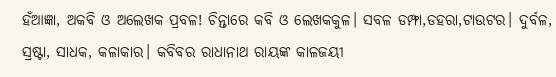ହଁଆଜ୍ଞା, ଅକବି ଓ ଅଲେଖକ ପ୍ରବଳ! ଚିନ୍ତାରେ କବି ଓ ଲେଖକକୁଳ। ସବଳ ଡମ୍ଫା,ଡହରା,ଟାଉଟର। ଦୁର୍ବଳ, ସ୍ରଷ୍ଟା, ସାଧକ, କଳାକାର। କବିବର ରାଧାନାଥ ରାୟଙ୍କ କାଳଜୟୀ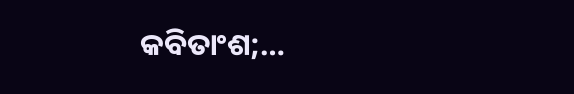କବିତାଂଶ;…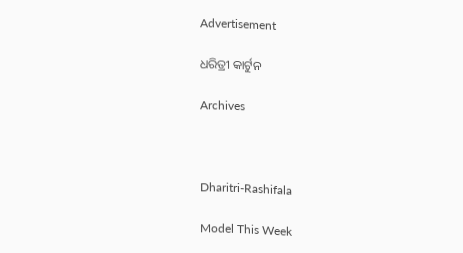Advertisement

ଧରିତ୍ରୀ କାର୍ଟୁନ

Archives



Dharitri-Rashifala

Model This Week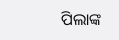ପିଲାଙ୍କ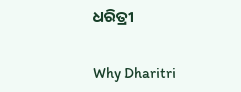ଧରିତ୍ରୀ

Why Dharitri